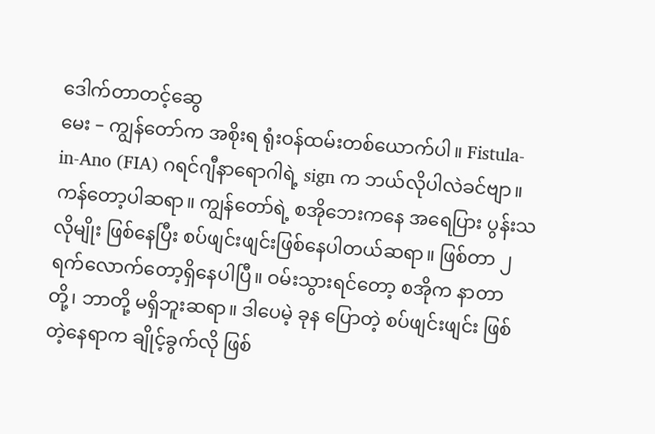ဒေါက်တာတင့်ဆွေ
မေး – ကျွန်တော်က အစိုးရ ရုံးဝန်ထမ်းတစ်ယောက်ပါ။ Fistula-in-Ano (FIA) ဂရင်ဂျီနာရောဂါရဲ့ sign က ဘယ်လိုပါလဲခင်ဗျာ။ ကန်တော့ပါဆရာ။ ကျွန်တော်ရဲ့ စအိုဘေးကနေ အရေပြား ပွန်းသလိုမျိုး ဖြစ်နေပြီး စပ်ဖျင်းဖျင်းဖြစ်နေပါတယ်ဆရာ။ ဖြစ်တာ ၂ ရက်လောက်တော့ရှိနေပါပြီ။ ဝမ်းသွားရင်တော့ စအိုက နာတာတို့၊ ဘာတို့ မရှိဘူးဆရာ။ ဒါပေမဲ့ ခုန ပြောတဲ့ စပ်ဖျင်းဖျင်း ဖြစ်တဲ့နေရာက ချိုင့်ခွက်လို ဖြစ်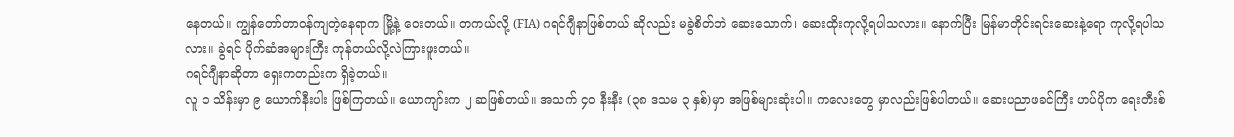နေတယ်။ ကျွန်တော်တာဝန်ကျတဲ့နေရာက မြို့နဲ့ ဝေးတယ်။ တကယ်လို့ (FIA) ဂရင်ဂျီနာဖြစ်တယ် ဆိုလည်း မခွဲစိတ်ဘဲ ဆေးသောက်၊ ဆေးထိုးကုလို့ရပါသလား။ နောက်ပြီး မြန်မာတိုင်းရင်းဆေးနဲ့ရော ကုလို့ရပါသလား။ ခွဲရင် ပိုက်ဆံအများကြီး ကုန်တယ်လို့လဲကြားဖူးတယ်။
ဂရင်ဂျီနာဆိုတာ ရှေးကတည်းက ရှိခဲ့တယ်။
လူ ၁ သိန်းမှာ ၉ ယောက်နီးပါး ဖြစ်ကြတယ်။ ယောကျာ်းက ၂ ဆဖြစ်တယ်။ အသက် ၄၀ နီးနီး (၃၈ ဒသမ ၃ နှစ်)မှာ အဖြစ်များဆုံးပါ။ ကလေးတွေ မှာလည်းဖြစ်ပါတယ်။ ဆေးပညာဖခင်ကြီး ဟပ်ပိုက ရေးတီးစ်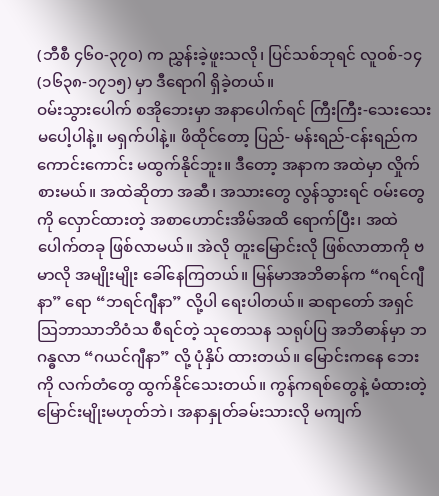(ဘီစီ ၄၆၀-၃၇၀) က ညွှန်းခဲ့ဖူးသလို၊ ပြင်သစ်ဘုရင် လူဝစ်-၁၄ (၁၆၃၈-၁၇၁၅) မှာ ဒီရောဂါ ရှိခဲ့တယ်။
ဝမ်းသွားပေါက် စအိုဘေးမှာ အနာပေါက်ရင် ကြီးကြီး-သေးသေး မပေါ့ပါနဲ့။ မရှက်ပါနဲ့။ ဖိထိုင်တော့ ပြည်- မန်းရည်-ငန်းရည်က ကောင်းကောင်း မထွက်နိုင်ဘူး။ ဒီတော့ အနာက အထဲမှာ လှိုက်စားမယ်။ အထဲဆိုတာ အဆီ၊ အသားတွေ လွန်သွားရင် ဝမ်းတွေကို လှောင်ထားတဲ့ အစာဟောင်းအိမ်အထိ ရောက်ပြီး၊ အထဲပေါက်တခု ဖြစ်လာမယ်။ အဲလို တူးမြောင်းလို ဖြစ်လာတာကို ဗမာလို အမျိုးမျိုး ခေါ်နေကြတယ်။ မြန်မာအဘိဓာန်က “ဂရင်ဂျီနာ” ရော “ဘရင်ဂျီနာ” လို့ပါ ရေးပါတယ်။ ဆရာတော် အရှင်သြဘာသာဘိဝံသ စီရင်တဲ့ သုတေသန သရုပ်ပြ အဘိဓာန်မှာ ဘဂန္ဓလာ “ဂယင်ဂျီနာ” လို့ ပုံနှိပ် ထားတယ်။ မြောင်းကနေ ဘေးကို လက်တံတွေ ထွက်နိုင်သေးတယ်။ ကွန်ကရစ်တွေနဲ့ မံထားတဲ့ မြောင်းမျိုးမဟုတ်ဘဲ၊ အနာနှုတ်ခမ်းသားလို မကျက်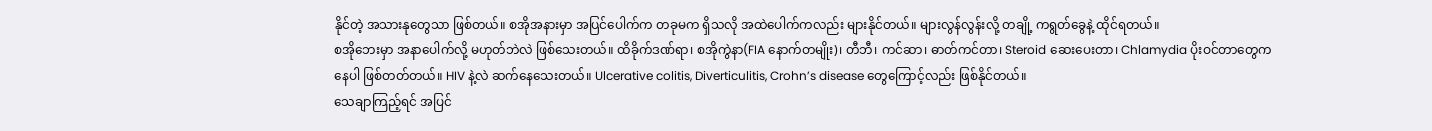နိုင်တဲ့ အသားနုတွေသာ ဖြစ်တယ်။ စအိုအနားမှာ အပြင်ပေါက်က တခုမက ရှိသလို အထဲပေါက်ကလည်း များနိုင်တယ်။ များလွန်လွန်းလို့ တချို့ ကရွတ်ခွေနဲ့ ထိုင်ရတယ်။
စအိုဘေးမှာ အနာပေါက်လို့ မဟုတ်ဘဲလဲ ဖြစ်သေးတယ်။ ထိခိုက်ဒဏ်ရာ၊ စအိုကွဲနာ(FIA နောက်တမျိုး)၊ တီဘီ၊ ကင်ဆာ၊ ဓာတ်ကင်တာ၊ Steroid ဆေးပေးတာ၊ Chlamydia ပိုးဝင်တာတွေကနေပါ ဖြစ်တတ်တယ်။ HIV နဲ့လဲ ဆက်နေသေးတယ်။ Ulcerative colitis, Diverticulitis, Crohn’s disease တွေကြောင့်လည်း ဖြစ်နိုင်တယ်။
သေချာကြည့်ရင် အပြင်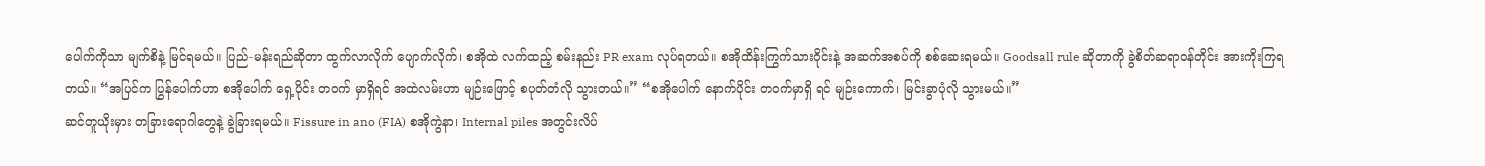ပေါက်ကိုသာ မျက်စိနဲ့ မြင်ရမယ်။ ပြည်-မန်းရည်ဆိုတာ ထွက်လာလိုက် ပျောက်လိုက်၊ စအိုထဲ လက်ထည့် စမ်းနည်း PR exam လုပ်ရတယ်။ စအိုထိန်းကြွက်သားဝိုင်းနဲ့ အဆက်အစပ်ကို စစ်ဆေးရမယ်။ Goodsall rule ဆိုတာကို ခွဲစိတ်ဆရာဝန်တိုင်း အားကိုးကြရတယ်။ “အပြင်က ပြွန်ပေါက်ဟာ စအိုပေါက် ရှေ့ပိုင်း တဝက် မှာရှိရင် အထဲလမ်းဟာ မျဉ်းဖြောင့် စပုတ်တံလို သွားတယ်။” “စအိုပေါက် နောက်ပိုင်း တဝက်မှာရှိ ရင် မျဉ်းကောက်၊ မြင်းခွာပုံလို သွားမယ်။”
ဆင်တူယိုးမှား တခြားရောဂါတွေနဲ့ ခွဲခြားရမယ်။ Fissure in ano (FIA) စအိုကွဲနာ၊ Internal piles အတွင်းလိပ်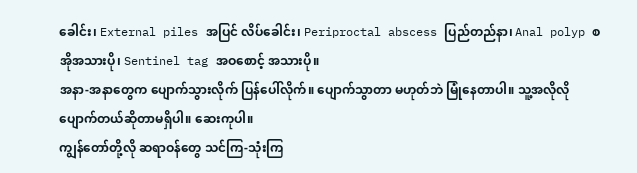ခေါင်း၊ External piles အပြင် လိပ်ခေါင်း၊ Periproctal abscess ပြည်တည်နာ၊ Anal polyp စအိုအသားပို၊ Sentinel tag အဝစောင့် အသားပို။
အနာ-အနာတွေက ပျောက်သွားလိုက် ပြန်ပေါ်လိုက်။ ပျောက်သွာတာ မဟုတ်ဘဲ မြုံနေတာပါ။ သူ့အလိုလို ပျောက်တယ်ဆိုတာမရှိပါ။ ဆေးကုပါ။
ကျွန်တော်တို့လို ဆရာဝန်တွေ သင်ကြ-သုံးကြ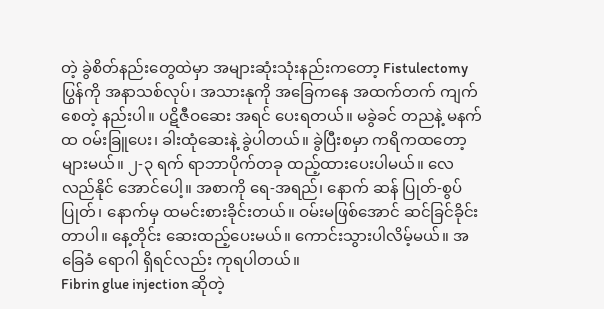တဲ့ ခွဲစိတ်နည်းတွေထဲမှာ အများဆုံးသုံးနည်းကတော့ Fistulectomy ပြွန်ကို အနာသစ်လုပ်၊ အသားနုကို အခြေကနေ အထက်တက် ကျက်စေတဲ့ နည်းပါ။ ပဋိဇီဝဆေး အရင် ပေးရတယ်။ မခွဲခင် တညနဲ့ မနက်ထ ဝမ်းခြူပေး၊ ခါးထုံဆေးနဲ့ ခွဲပါတယ်။ ခွဲပြီးစမှာ ကရိကထတော့ များမယ်။ ၂-၃ ရက် ရာဘာပိုက်တခု ထည့်ထားပေးပါမယ်။ လေလည်နိုင် အောင်ပေါ့။ အစာကို ရေ-အရည်၊ နောက် ဆန် ပြုတ်-စွပ်ပြုတ်၊ နောက်မှ ထမင်းစားခိုင်းတယ်။ ဝမ်းမဖြစ်အောင် ဆင်ခြင်ခိုင်းတာပါ။ နေ့တိုင်း ဆေးထည့်ပေးမယ်။ ကောင်းသွားပါလိမ့်မယ်။ အခြေခံ ရောဂါ ရှိရင်လည်း ကုရပါတယ်။
Fibrin glue injection ဆိုတဲ့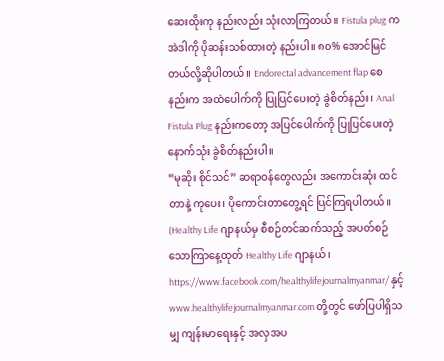ဆေးထိုးကု နည်းလည်း သုံးလာကြတယ်။ Fistula plug က အဲဒါကို ပိုဆန်းသစ်ထားတဲ့ နည်းပါ။ ၈၀% အောင်မြင်တယ်လို့ဆိုပါတယ်။ Endorectal advancement flap စေနည်းက အထဲပေါက်ကို ပြုပြင်ပေးတဲ့ ခွဲစိတ်နည်း၊ Anal Fistula Plug နည်းကတော့ အပြင်ပေါက်ကို ပြုပြင်ပေးတဲ့ နောက်သုံး ခွဲစိတ်နည်းပါ။
“မုဆိုး စိုင်သင်” ဆရာဝန်တွေလည်း အကောင်းဆုံး ထင်တာနဲ့ ကုပေး၊ ပိုကောင်းတာတွေ့ရင် ပြင်ကြရပါတယ်။
(Healthy Life ဂျာနယ်မှ စီစဉ်တင်ဆက်သည့် အပတ်စဉ် သောကြာနေ့ထုတ် Healthy Life ဂျာနယ်၊ https://www.facebook.com/healthylifejournalmyanmar/ နှင့် www.healthylifejournalmyanmar.com တို့တွင် ဖော်ပြပါရှိသမျှ ကျန်းမာရေးနှင့် အလှအပ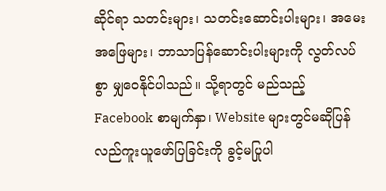ဆိုင်ရာ သတင်းများ၊ သတင်းဆောင်းပါးများ၊ အမေးအဖြေများ၊ ဘာသာပြန်ဆောင်းပါးများကို လွတ်လပ်စွာ မျှဝေနိုင်ပါသည်။ သို့ရာတွင် မည်သည့် Facebook စာမျက်နှာ၊ Website များတွင်မဆိုပြန်လည်ကူးယူဖော်ပြခြင်းကို ခွင့်မပြုပါ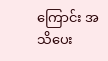ကြောင်း အသိပေး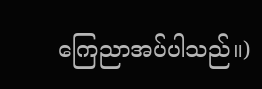ကြေညာအပ်ပါသည်။)